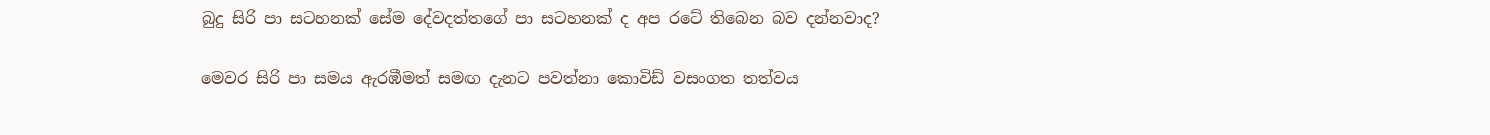බුදු සිරි පා සටහනක් සේම දේවදත්තගේ පා සටහනක් ද අප රටේ තිබෙන බව දන්නවාද?

මෙවර සිරි පා සමය ඇරඹීමත් සමඟ දැනට පවත්නා කොවිඩ් වසංගත තත්වය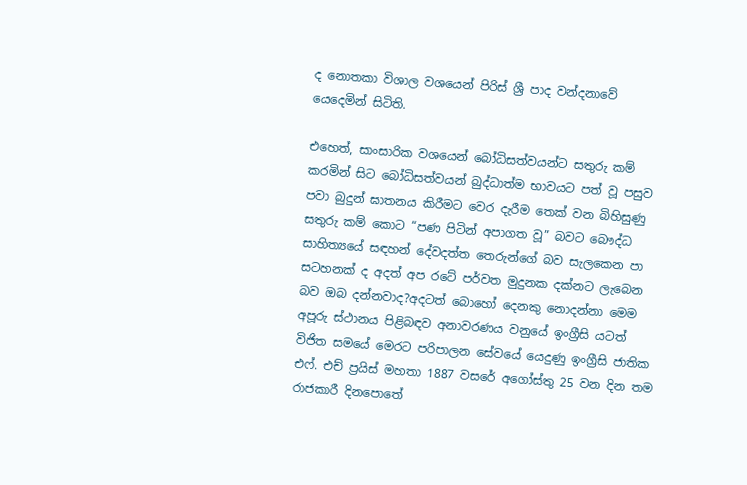ද නොතකා විශාල වශයෙන් පිරිස් ශ්‍රී පාද වන්දනාවේ යෙදෙමින් සිටිති.

එහෙත්, සාංසාරික වශයෙන් බෝධිසත්වයන්ට සතුරු කම් කරමින් සිට බෝධිසත්වයන් බුද්ධාත්ම භාවයට පත් වූ පසුව පවා බුදුන් ඝාතනය කිරීමට වෙර දැරීම තෙක් වන බිහිසුණු සතුරු කම් කොට “පණ පිටින් අපාගත වූ” බවට බෞද්ධ සාහිත්‍යයේ සඳහන් දේවදත්ත තෙරුන්ගේ බව සැලකෙන පා සටහනක් ද අදත් අප රටේ පර්වත මුදුනක දක්නට ලැබෙන බව ඔබ දන්නවාද?අදටත් බොහෝ දෙනකු නොදන්නා මෙම අපූරු ස්ථානය පිළිබඳව අනාවරණය වනුයේ ඉංග්‍රීසි යටත් විජිත සමයේ මෙරට පරිපාලන සේවයේ යෙදුණු ඉංග්‍රීසි ජාතික එෆ්. එච් ප්‍රයිස් මහතා 1887 වසරේ අගෝස්තු 25 වන දින තම රාජකාරී දිනපොතේ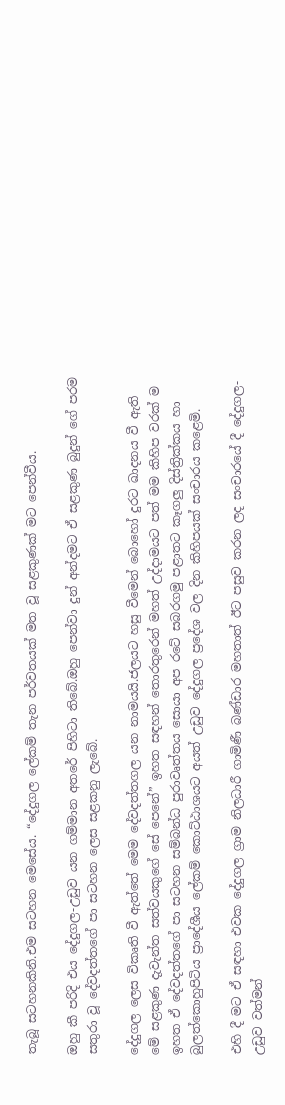තැබූ සටහනකිනි.එම සටහන මෙසේය. “දේදුගල ලේකම් තැන පර්වතයක් මත වූ සළකුණක් මට පෙන්වීය.

ඔහු කී පරිදි එය දේදුගල-උඩුව යන ගම්මාන අතරේ පිහිටා තිබේ.ඔහු පෙන්වා දුන් අන්දමට ඒ සළකුණ බුදුන් ගේ පරම සතුරා වූ දේවදත්තගේ පා සටහන ලෙස සළකනු ලැබේ.

දේදුගල ලෙස විකෘති වී ඇත්තේ මෙම දේවදත්තගල යන නාමයයි.ජලයට හසු වීමෙන් බොහෝ දුරට ඛාදනය වී ඇති මේ සළකුණ දැවැන්ත සත්වයකුගේ සේ පෙනේ” ඉහත සඳහන් තොරතුරෙන් මහත් උද්දාමයට පත් මම කිහිප වරක් ම ඉහත ඒ දේවදත්තගේ පා සටහන සම්බන්ධ පුරාවෘත්තය සොයා අප රටේ සබරගමු පළාතට කෑගලු දිස්ත්‍රික්කය හා බුලත්කොහුපිටිය ප්‍රාදේශීය ලේකම් කොට්ඨාශයට අයත් උඩුව දේදුගල ප්‍රදේශ වල දින කිහිපයක් සංචාරය කළෙමි.

එහි දී මට ඒ සඳහා එවක දේදුගල ග්‍රාම නිලධාරී ගාමිණී බණ්ඩාර මහතාත් ඊට පසුව කරන ලද සංචාරයේ දී දේදුගල-උඩුව වත්මන්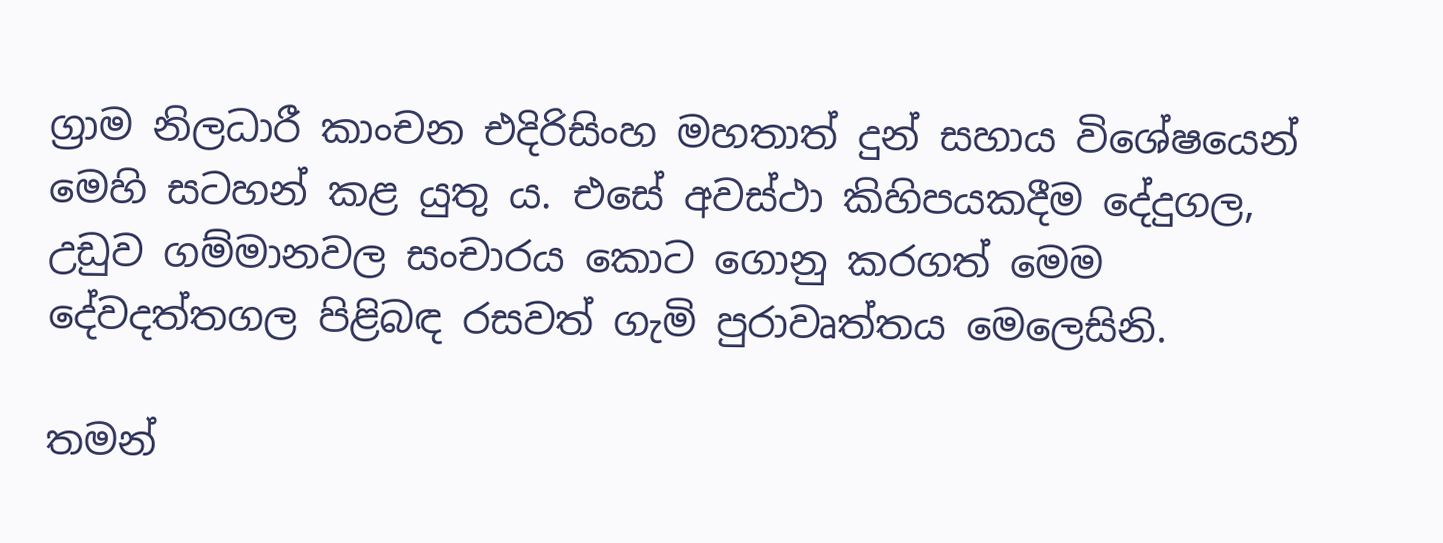ග්‍රාම නිලධාරී කාංචන එදිරිසිංහ මහතාත් දුන් සහාය විශේෂයෙන් මෙහි සටහන් කළ යුතු ය. එසේ අවස්ථා කිහිපයකදීම දේදුගල, උඩුව ගම්මානවල සංචාරය කොට ගොනු කරගත් මෙම දේවදත්තගල පිළිබඳ රසවත් ගැමි පුරාවෘත්තය මෙලෙසිනි.

තමන්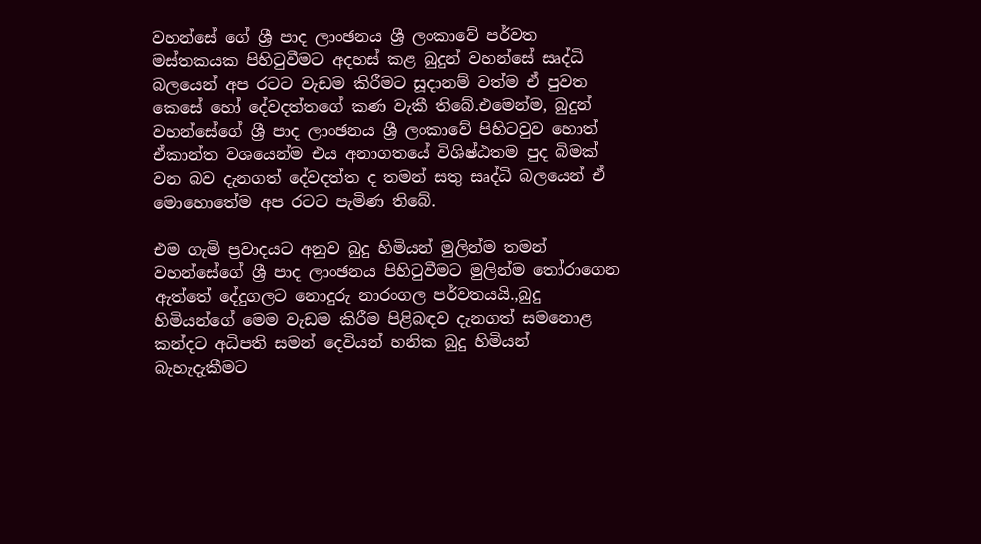වහන්සේ ගේ ශ්‍රී පාද ලාංඡනය ශ්‍රී ලංකාවේ පර්වත මස්තකයක පිහිටුවීමට අදහස් කළ බුදුන් වහන්සේ සෘද්ධි බලයෙන් අප රටට වැඩම කිරීමට සූදානම් වත්ම ඒ පුවත කෙසේ හෝ දේවදත්තගේ කණ වැකී තිබේ.එමෙන්ම, බුදුන් වහන්සේගේ ශ්‍රී පාද ලාංඡනය ශ්‍රී ලංකාවේ පිහිටවුව හොත් ඒකාන්ත වශයෙන්ම එය අනාගතයේ විශිෂ්ඨතම පුද බිමක් වන බව දැනගත් දේවදත්ත ද තමන් සතු සෘද්ධි බලයෙන් ඒ මොහොතේම අප රටට පැමිණ තිබේ.

එම ගැමි ප්‍රවාදයට අනුව බුදු හිමියන් මුලින්ම තමන් වහන්සේගේ ශ්‍රී පාද ලාංඡනය පිහිටුවීමට මුලින්ම තෝරාගෙන ඇත්තේ දේදුගලට නොදුරු නාරංගල පර්වතයයි.,බුදු හිමියන්ගේ මෙම වැඩම කිරීම පිළිබඳව දැනගත් සමනොළ කන්දට අධිපති සමන් දෙවියන් හනික බුදු හිමියන් බැහැදැකීමට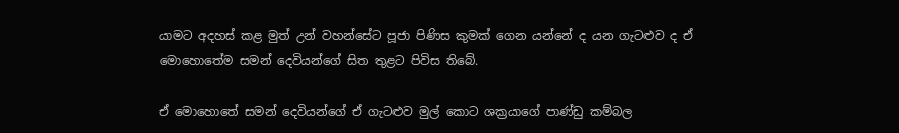යාමට අදහස් කළ මුත් උන් වහන්සේට පූජා පිණිස කුමක් ගෙන යන්නේ ද යන ගැටළුව ද ඒ මොහොතේම සමන් දෙවියන්ගේ සිත තුළට පිවිස තිබේ.

ඒ මොහොතේ සමන් දෙවියන්ගේ ඒ ගැටළුව මුල් කොට ශක්‍රයාගේ පාණ්ඩු කම්බල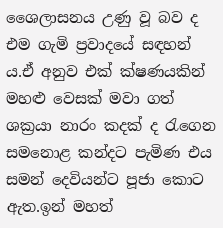ශෛලාසනය උණු වූ බව ද එම ගැමි ප්‍රවාදයේ සඳහන් ය.ඒ අනුව එක් ක්ෂණ‍යකින් මහළු වෙසක් මවා ගත් ශක්‍රයා නාරං කදක් ද රැගෙන සමනොළ කන්දට පැමිණ එය සමන් දෙවියන්ට පූජා කොට ඇත.ඉන් මහත්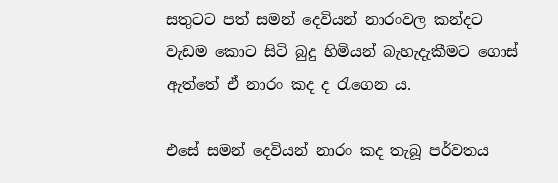සතුටට පත් සමන් දෙවියන් නාරංවල කන්දට වැඩම කොට සිටි බුදු හිමියන් බැහැදැකීමට ගොස් ඇත්තේ ඒ නාරං කද ද රැගෙන ය.

එසේ සමන් දෙවියන් නාරං කද තැබූ පර්වතය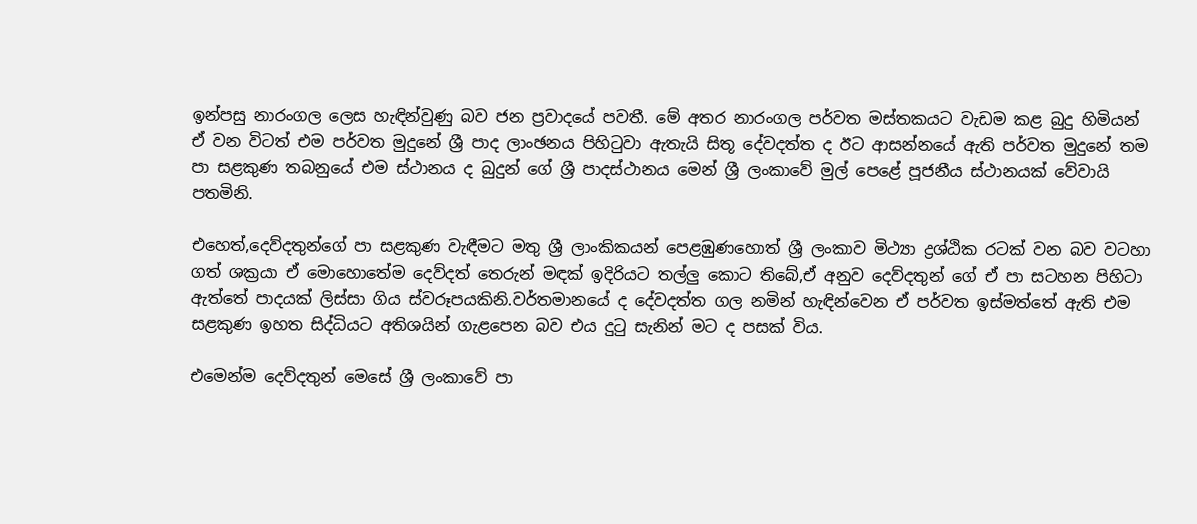ඉන්පසු නාරංගල ලෙස හැඳින්වුණු බව ජන ප්‍රවාදයේ පවතී. මේ අතර නාරංගල පර්වත මස්තකයට වැඩම කළ බුදු හිමියන් ඒ වන විටත් එම පර්වත මුදුනේ ශ්‍රී පාද ලාංඡනය පිහිටුවා ඇතැයි සිතූ දේවදත්ත ද ඊට ආසන්නයේ ඇති පර්වත මුදුනේ තම පා සළකුණ තබනුයේ එම ස්ථානය ද බුදුන් ගේ ශ්‍රී පාදස්ථානය මෙන් ශ්‍රී ලංකාවේ මුල් පෙළේ පූජනීය ස්ථානයක් වේවායි පතමිනි.

එහෙත්,දෙව්දතුන්ගේ පා සළකුණ වැඳීමට මතු ශ්‍රී ලාංකිකයන් පෙළඹුණහොත් ශ්‍රී ලංකාව මිථ්‍යා ද්‍රශ්ඨික රටක් වන බව වටහා ගත් ශක්‍රයා ඒ මොහොතේම දෙව්දත් තෙරුන් මඳක් ඉදිරියට තල්ලු කොට තිබේ,ඒ අනුව දෙව්දතුන් ගේ ඒ පා සටහන පිහිටා ඇත්තේ පාදයක් ලිස්සා ගිය ස්වරූපයකිනි.වර්තමානයේ ද දේවදත්ත ගල නමින් හැඳින්වෙන ඒ පර්වත ඉස්මත්තේ ඇති එම සළකුණ ඉහත සිද්ධියට අතිශයින් ගැළපෙන බව එය දුටු සැනින් මට ද පසක් විය.

එමෙන්ම දෙව්දතුන් මෙසේ ශ්‍රී ලංකාවේ පා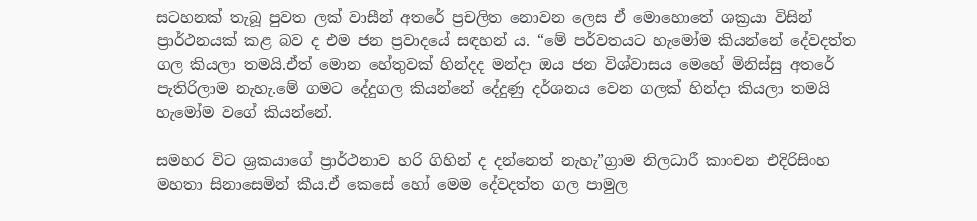සටහනක් තැබූ පුවත ලක් වාසීන් අතරේ ප්‍රචලිත නොවන ලෙස ඒ මොහොතේ ශක්‍රයා විසින් ප්‍රාර්ථනයක් කළ බව ද එම ජන ප්‍රවාදයේ සඳහන් ය. “මේ පර්වතයට හැමෝම කියන්නේ දේවදත්ත ගල කියලා තමයි.ඒත් මොන හේතුවක් හින්දද මන්දා ඔය ජන විශ්වාසය මෙහේ මිනිස්සු අතරේ පැතිරිලාම නැහැ.මේ ගමට දේදුගල කියන්නේ දේදුණු දර්ශනය වෙන ගලක් හින්දා කියලා තමයි හැමෝම වගේ කියන්නේ.

සමහර විට ශ්‍රකයාගේ ප්‍රාර්ථනාව හරි ගිහින් ද දන්නෙත් නැහැ”ග්‍රාම නිලධාරී කාංචන එදිරිසිංහ මහතා සිනාසෙමින් කීය.ඒ කෙසේ හෝ මෙම දේවදත්ත ගල පාමුල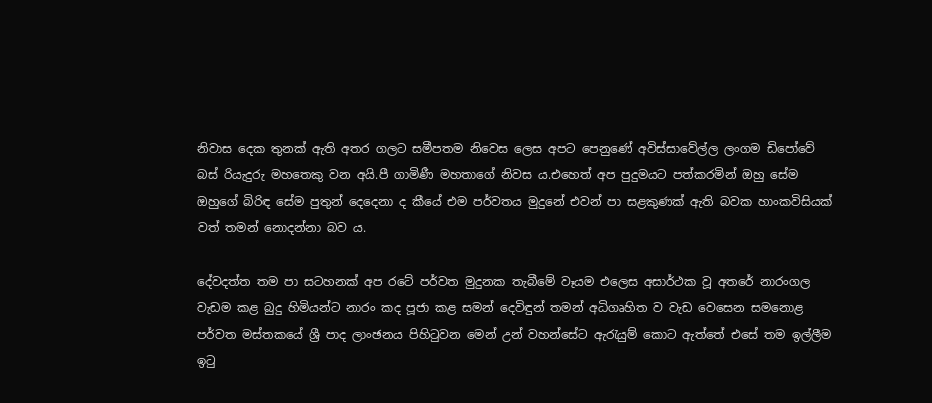නිවාස දෙක තුනක් ඇති අතර ගලට සමීපතම නිවෙස ලෙස අපට පෙනුණේ අවිස්සාවේල්ල ලංගම ඩිපෝවේ බස් රියැදුරු මහතෙකු වන අයි.පී ගාමිණී මහතාගේ නිවස ය.එහෙත් අප පුදුමයට පත්කරමින් ඔහු සේම ඔහුගේ බිරිඳ සේම පුතුන් දෙදෙනා ද කීයේ එම පර්වතය මුදුනේ එවන් පා සළකුණක් ඇති බවක හාංකවිසියක් වත් තමන් නොදන්නා බව ය.

දේවදත්ත තම පා සටහනක් අප රටේ පර්වත මුදුනක තැබීමේ වෑයම එලෙස අසාර්ථක වූ අතරේ නාරංගල වැඩම කළ බුදු හිමියන්ට නාරං කද පූජා කළ සමන් දෙවිඳුන් තමන් අධිගෘහිත ව වැඩ වෙසෙන සමනොළ පර්වත මස්තකයේ ශ්‍රී පාද ලාංඡනය පිහිටුවන මෙන් උන් වහන්සේට ඇරැයුම් කොට ඇත්තේ එසේ තම ඉල්ලීම ඉටු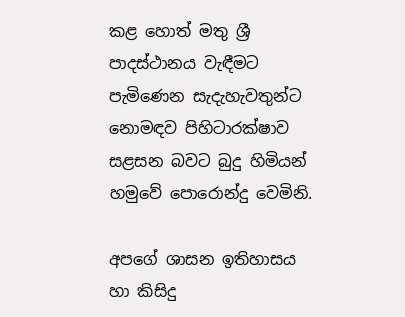කළ හොත් මතු ශ්‍රී පාදස්ථානය වැඳීමට පැමිණෙන සැදැහැවතුන්ට නොමඳව පිහිටාරක්ෂාව සළසන බවට බුදු හිමියන් හමුවේ පොරොන්දු වෙමිනි.

අපගේ ශාසන ඉතිහාසය හා කිසිදු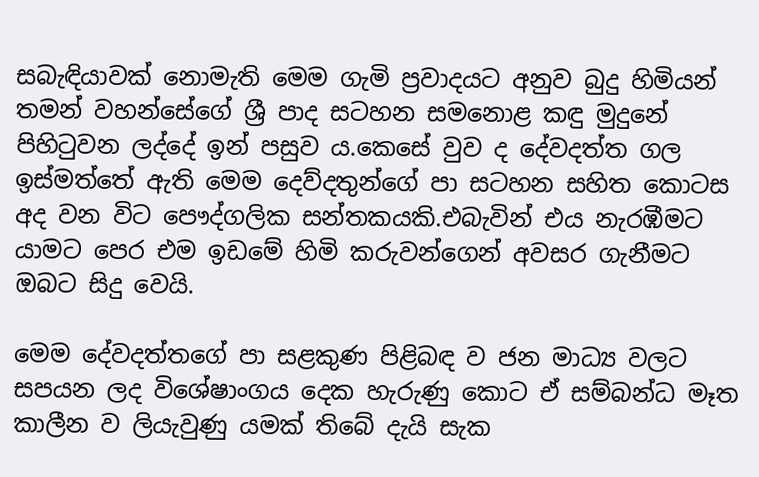සබැඳියාවක් නොමැති මෙම ගැමි ප්‍රවාදයට අනුව බුදු හිමියන් තමන් වහන්සේගේ ශ්‍රී පාද සටහන සමනොළ කඳු මුදුනේ පිහිටුවන ලද්දේ ඉන් පසුව ය.කෙසේ වුව ද දේවදත්ත ගල ඉස්මත්තේ ඇති මෙම දෙව්දතුන්ගේ පා සටහන සහිත කොටස අද වන විට පෞද්ගලික සන්තකයකි.එබැවින් එය නැරඹීමට යාමට පෙර එම ඉඩමේ හිමි කරුවන්ගෙන් අවසර ගැනීමට ඔබට සිදු වෙයි.

මෙම දේවදත්තගේ පා සළකුණ පිළිබඳ ව ජන මාධ්‍ය වලට සපයන ලද විශේෂාංගය දෙක හැරුණු කොට ඒ සම්බන්ධ මෑත කාලීන ව ලියැවුණු යමක් තිබේ දැයි සැක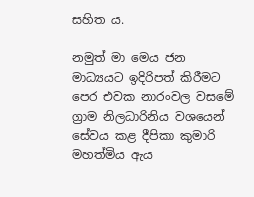සහිත ය.

නමුත් මා මෙය ජන මාධ්‍යයට ඉදිරිපත් කිරීමට පෙර එවක නාරංවල වසමේ ග්‍රාම නිලධාරිනිය වශයෙන් සේවය කළ දීපිකා කුමාරි මහත්මිය ඇය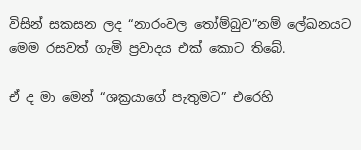විසින් සකසන ලද “නාරංවල තෝම්බුව”නම් ලේඛනයට මෙම රසවත් ගැමි ප්‍රවාදය එක් කොට තිබේ.

ඒ ද මා මෙන් “ශක්‍රයාගේ පැතුමට” එරෙහි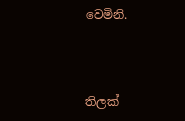වෙමිනි.



තිලක්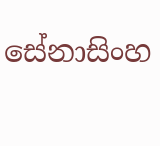සේනාසිංහ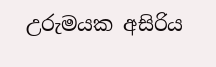උරුමයක අසිරිය